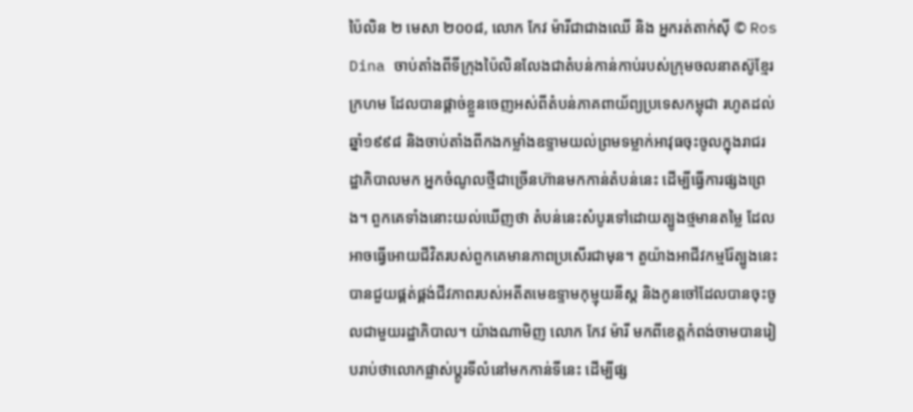ប៉ៃលិន ២ មេសា ២០០៨, លោក កែវ ម៉ារីជាជាងឈើ និង អ្នករត់តាក់ស៊ី © Ros Dina ចាប់តាំងពីទីក្រុងប៉ៃលិនលែងជាតំបន់កាន់កាប់របស់ក្រុមចលនាតស៊ូខ្មែរក្រហម ដែលបានផ្តាច់ខ្លួនចេញអស់ពីតំបន់ភាគពាយ័ព្យប្រទេសកម្ពុជា រហូតដល់ឆ្នាំ១៩៩៨ និងចាប់តាំងពីកងកម្លាំងឧទ្ទាមយល់ព្រមទម្លាក់អាវុធចុះចូលក្នុងរាជរដ្ឋាភិបាលមក អ្នកចំណូលថ្មីជាច្រើនហ៊ានមកកាន់តំបន់នេះ ដើម្បីធ្វើការផ្សងព្រេង។ ពួកគេទាំងនោះយល់ឃើញថា តំបន់នេះសំបូរទៅដោយត្បូងថ្មមានតម្លៃ ដែលអាចធ្វើអោយជីវិតរបស់ពួកគេមានភាពប្រសើរជាមុន។ តួយ៉ាងអាជីវកម្មរ៉ែត្បូងនេះបានជួយផ្គត់ផ្គង់ជីវភាពរបស់អតីតមេឧទ្ទាមកុម្មុយនីស្ត និងកូនចៅដែលបានចុះចូលជាមួយរដ្ឋាភិបាល។ យ៉ាងណាមិញ លោក កែវ ម៉ារី មកពីខេត្តកំពង់ចាមបានរៀបរាប់ថាលោកផ្លាស់ប្តូរទីលំនៅមកកាន់ទីនេះ ដើម្បីផ្ស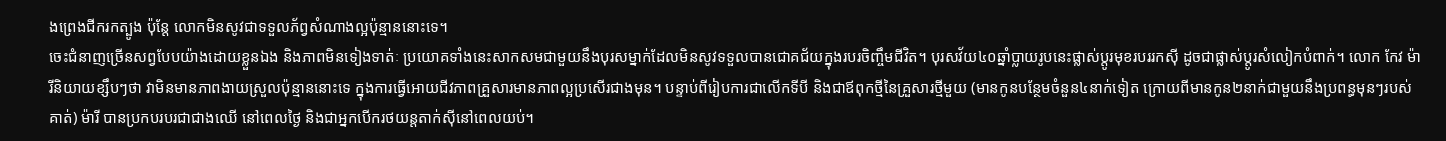ងព្រេងជីករកត្បូង ប៉ុន្តែ លោកមិនសូវជាទទួលភ័ព្វសំណាងល្អប៉ុន្មាននោះទេ។
ចេះជំនាញច្រើនសព្វបែបយ៉ាងដោយខ្លួនឯង និងភាពមិនទៀងទាត់ៈ ប្រយោគទាំងនេះសាកសមជាមួយនឹងបុរសម្នាក់ដែលមិនសូវទទួលបានជោគជ័យក្នុងរបរចិញ្ចឹមជីវិត។ បុរសវ័យ៤០ឆ្នាំប្លាយរូបនេះផ្លាស់ប្តូរមុខរបររកស៊ី ដូចជាផ្លាស់ប្តូរសំលៀកបំពាក់។ លោក កែវ ម៉ារីនិយាយខ្សឹបៗថា វាមិនមានភាពងាយស្រួលប៉ុន្មាននោះទេ ក្នុងការធ្វើអោយជីវភាពគ្រួសារមានភាពល្អប្រសើរជាងមុន។ បន្ទាប់ពីរៀបការជាលើកទីបី និងជាឪពុកថ្មីនៃគ្រួសារថ្មីមួយ (មានកូនបន្ថែមចំនួន៤នាក់ទៀត ក្រោយពីមានកូន២នាក់ជាមួយនឹងប្រពន្ធមុនៗរបស់គាត់) ម៉ារី បានប្រកបរបរជាជាងឈើ នៅពេលថ្ងៃ និងជាអ្នកបើករថយន្តតាក់ស៊ីនៅពេលយប់។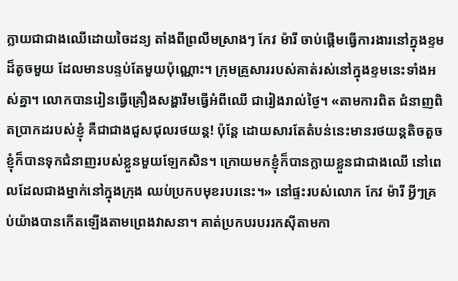ក្លាយជាជាងឈើដោយចៃដន្យ តាំងពីព្រលឹមស្រាងៗ កែវ ម៉ារី ចាប់ផ្តើមធ្វើការងារនៅក្នុងខ្ទមដ៏តូចមួយ ដែលមានបន្ទប់តែមួយប៉ុណ្ណោះ។ ក្រុមគ្រួសាររបស់គាត់រស់នៅក្នុងខ្ទមនេះទាំងអស់គ្នា។ លោកបានរៀនធ្វើគ្រឿងសង្ហារឹមធ្វើអំពីឈើ ជារៀងរាល់ថ្ងៃ។ «តាមការពិត ជំនាញពិតប្រាកដរបស់ខ្ញុំ គឺជាជាងជួសជុលរថយន្ត! ប៉ុន្តែ ដោយសារតែតំបន់នេះមានរថយន្តតិចតួច ខ្ញុំក៏បានទុកជំនាញរបស់ខ្លួនមួយឡែកសិន។ ក្រោយមកខ្ញុំក៏បានក្លាយខ្លួនជាជាងឈើ នៅពេលដែលជាងម្នាក់នៅក្នុងក្រុង ឈប់ប្រកបមុខរបរនេះ។» នៅផ្ទះរបស់លោក កែវ ម៉ារី អ្វីៗគ្រប់យ៉ាងបានកើតឡើងតាមព្រេងវាសនា។ គាត់ប្រកបរបររកស៊ីតាមកា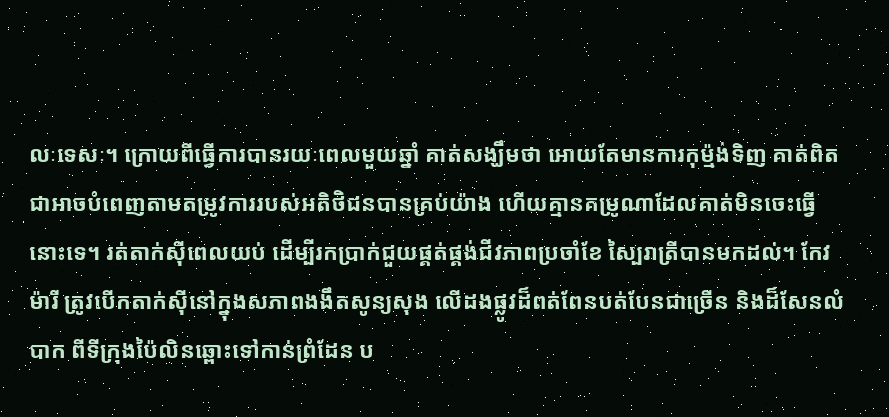លៈទេសៈ។ ក្រោយពីធ្វើការបានរយៈពេលមួយឆ្នាំ គាត់សង្ឃឹមថា អោយតែមានការកុម្ម៉ង់ទិញ គាត់ពិតជាអាចបំពេញតាមតម្រូវការរបស់អតិថិជនបានគ្រប់យ៉ាង ហើយគ្មានគម្រូណាដែលគាត់មិនចេះធ្វើនោះទេ។ រត់តាក់ស៊ីពេលយប់ ដើម្បីរកប្រាក់ជួយផ្គត់ផ្គង់ជីវភាពប្រចាំខែ ស្បៃរាត្រីបានមកដល់។ កែវ ម៉ារី ត្រូវបើកតាក់ស៊ីនៅក្នុងសភាពងងឹតសូន្យសុង លើដងផ្លូវដ៏ពត់ពែនបត់បែនជាច្រើន និងដ៏សែនលំបាក ពីទីក្រុងប៉ៃលិនឆ្ពោះទៅកាន់ព្រំដែន ប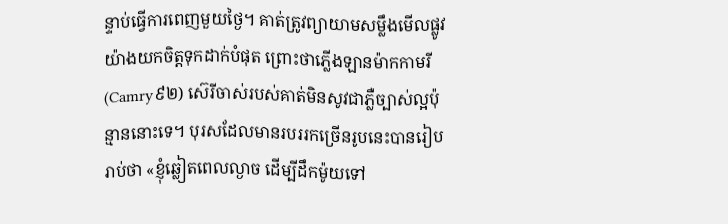ន្ទាប់ធ្វើការពេញមួយថ្ងៃ។ គាត់ត្រូវព្យាយាមសម្លឹងមើលផ្លូវយ៉ាងយកចិត្តទុកដាក់បំផុត ព្រោះថាភ្លើងឡានម៉ាកកាមរី (Camry៩២) ស៊េរីចាស់របស់គាត់មិនសូវជាភ្លឺច្បាស់ល្អប៉ុន្មាននោះទេ។ បុរសដែលមានរបររកច្រើនរូបនេះបានរៀបរាប់ថា «ខ្ញុំឆ្លៀតពេលល្ងាច ដើម្បីដឹកម៉ូយទៅ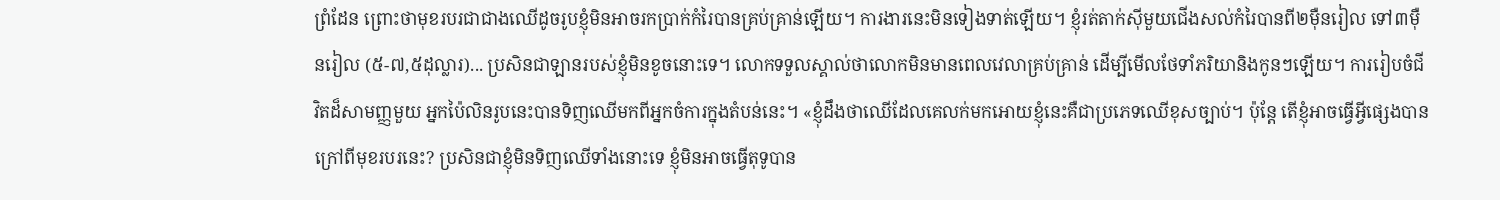ព្រំដែន ព្រោះថាមុខរបរជាជាងឈើដូចរូបខ្ញុំមិនអាចរកប្រាក់កំរៃបានគ្រប់គ្រាន់ឡើយ។ ការងារនេះមិនទៀងទាត់ឡើយ។ ខ្ញុំរត់តាក់ស៊ីមួយជើងសល់កំរៃបានពី២ម៉ឺនរៀល ទៅ៣ម៉ឺនរៀល (៥-៧,៥ដុល្លារ)... ប្រសិនជាឡានរបស់ខ្ញុំមិនខូចនោះទេ។ លោកទទួលស្គាល់ថាលោកមិនមានពេលវេលាគ្រប់គ្រាន់ ដើម្បីមើលថែទាំភរិយានិងកូនៗឡើយ។ ការរៀបចំជីវិតដ៏សាមញ្ញមួយ អ្នកប៉ៃលិនរូបនេះបានទិញឈើមកពីអ្នកចំការក្នុងតំបន់នេះ។ «ខ្ញុំដឹងថាឈើដែលគេលក់មកអោយខ្ញុំនេះគឺជាប្រភេទឈើខុសច្បាប់។ ប៉ុន្តែ តើខ្ញុំអាចធ្វើអ្វីផ្សេងបាន ក្រៅពីមុខរបរនេះ? ប្រសិនជាខ្ញុំមិនទិញឈើទាំងនោះទេ ខ្ញុំមិនអាចធ្វើតុទូបាន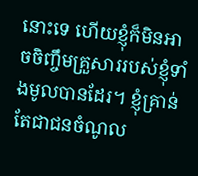នោះទេ ហើយខ្ញុំក៏មិនអាចចិញ្ចឹមគ្រួសាររបស់ខ្ញុំទាំងមូលបានដែរ។ ខ្ញុំគ្រាន់តែជាជនចំណូល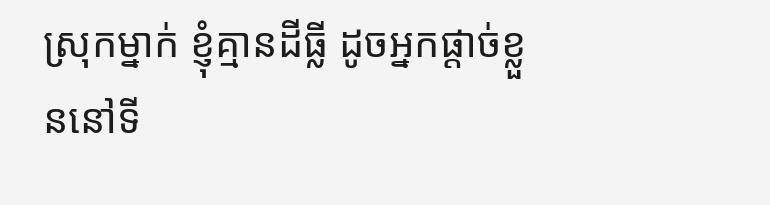ស្រុកម្នាក់ ខ្ញុំគ្មានដីធ្លី ដូចអ្នកផ្តាច់ខ្លួននៅទី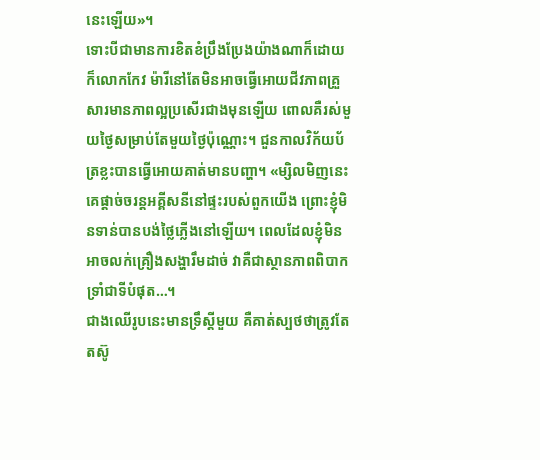នេះឡើយ»។
ទោះបីជាមានការខិតខំប្រឹងប្រែងយ៉ាងណាក៏ដោយ ក៏លោកកែវ ម៉ារីនៅតែមិនអាចធ្វើអោយជីវភាពគ្រួសារមានភាពល្អប្រសើរជាងមុនឡើយ ពោលគឺរស់មួយថ្ងៃសម្រាប់តែមួយថ្ងៃប៉ុណ្ណោះ។ ជួនកាលវិក័យប័ត្រខ្លះបានធ្វើអោយគាត់មានបញ្ហា។ «ម្សិលមិញនេះ គេផ្តាច់ចរន្តអគ្គីសនីនៅផ្ទះរបស់ពួកយើង ព្រោះខ្ញុំមិនទាន់បានបង់ថ្លៃភ្លើងនៅឡើយ។ ពេលដែលខ្ញុំមិនអាចលក់គ្រឿងសង្ហារឹមដាច់ វាគឺជាស្ថានភាពពិបាកទ្រាំជាទីបំផុត…។
ជាងឈើរូបនេះមានទ្រឹស្តីមួយ គឺគាត់ស្បថថាត្រូវតែតស៊ូ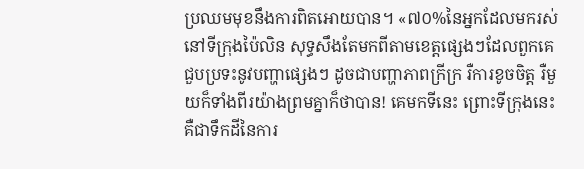ប្រឈមមុខនឹងការពិតអោយបាន។ «៧០%នៃអ្នកដែលមករស់នៅទីក្រុងប៉ៃលិន សុទ្ធសឹងតែមកពីតាមខេត្តផ្សេងៗដែលពួកគេជួបប្រទះនូវបញ្ហាផ្សេងៗ ដូចជាបញ្ហាភាពក្រីក្រ រឺការខូចចិត្ត រឺមួយក៏ទាំងពីរយ៉ាងព្រមគ្នាក៏ថាបាន! គេមកទីនេះ ព្រោះទីក្រុងនេះគឺជាទឹកដីនៃការ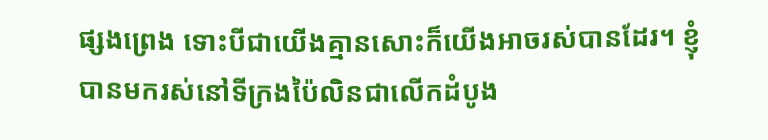ផ្សងព្រេង ទោះបីជាយើងគ្មានសោះក៏យើងអាចរស់បានដែរ។ ខ្ញុំបានមករស់នៅទីក្រងប៉ៃលិនជាលើកដំបូង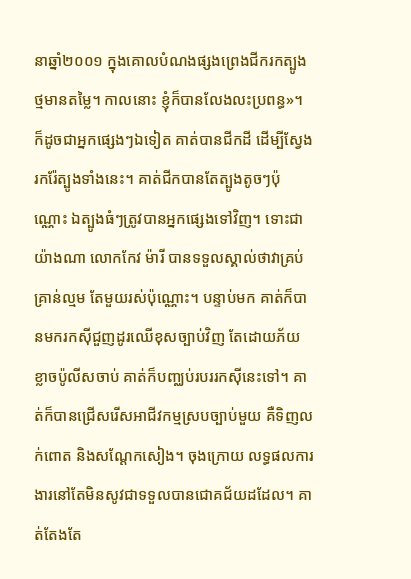នាឆ្នាំ២០០១ ក្នុងគោលបំណងផ្សងព្រេងជីករកត្បូងថ្មមានតម្លៃ។ កាលនោះ ខ្ញុំក៏បានលែងលះប្រពន្ធ»។ ក៏ដូចជាអ្នកផ្សេងៗឯទៀត គាត់បានជីកដី ដើម្បីស្វែងរករ៉ែត្បូងទាំងនេះ។ គាត់ជីកបានតែត្បូងតូចៗប៉ុណ្ណោះ ឯត្បូងធំៗត្រូវបានអ្នកផ្សេងទៅវិញ។ ទោះជាយ៉ាងណា លោកកែវ ម៉ារី បានទទួលស្គាល់ថាវាគ្រប់គ្រាន់ល្មម តែមួយរស់ប៉ុណ្ណោះ។ បន្ទាប់មក គាត់ក៏បានមករកស៊ីជួញដូរឈើខុសច្បាប់វិញ តែដោយភ័យខ្លាចប៉ូលីសចាប់ គាត់ក៏បញ្ឈប់របររកស៊ីនេះទៅ។ គាត់ក៏បានជ្រើសរើសអាជីវកម្មស្របច្បាប់មួយ គឺទិញលក់ពោត និងសណ្តែកសៀង។ ចុងក្រោយ លទ្ធផលការងារនៅតែមិនសូវជាទទួលបានជោគជ័យដដែល។ គាត់តែងតែ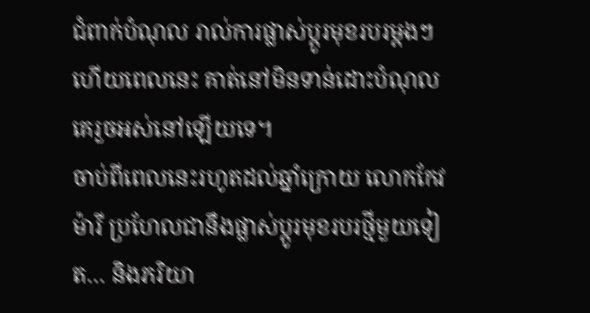ជំពាក់បំណុល រាល់ការផ្លាស់ប្តូរមុខរបរម្តងៗ ហើយពេលនេះ គាត់នៅមិនទាន់ដោះបំណុលគេរួចអស់នៅឡើយទេ។
ចាប់ពីពេលនេះរហូតដល់ឆ្នាំក្រោយ លោកកែវ ម៉ារី ប្រហែលជានឹងផ្លាស់ប្តូរមុខរបរថ្មីមួយទៀត… និងភរិយា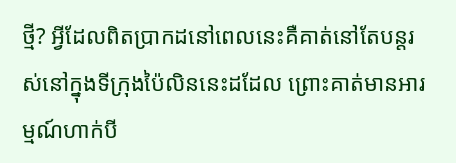ថ្មី? អ្វីដែលពិតប្រាកដនៅពេលនេះគឺគាត់នៅតែបន្តរស់នៅក្នុងទីក្រុងប៉ៃលិននេះដដែល ព្រោះគាត់មានអារម្មណ៍ហាក់បី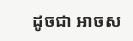ដូចជា អាចស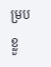ម្របខ្លួ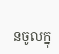នចូលក្នុ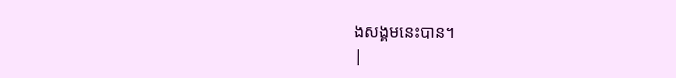ងសង្គមនេះបាន។
|